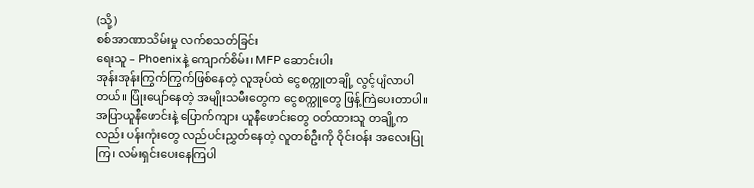(သို့)
စစ်အာဏာသိမ်းမှု လက်စသတ်ခြင်း
ရေးသူ – Phoenixနဲ့ ကျောက်စိမ်း၊ MFP ဆောင်းပါး
အုန်းအုန်းကြွက်ကြွက်ဖြစ်နေတဲ့ လူအုပ်ထဲ ငွေစက္ကူတချို့ လွင့်ပျံလာပါတယ်။ ပြုံးပျော်နေတဲ့ အမျိုးသမီးတွေက ငွေစက္ကူတွေ ဖြန့်ကြဲပေးတာပါ။ အပြာယူနီဖောင်းနဲ့ ပြောက်ကျား ယူနီဖောင်းတွေ ဝတ်ထားသူ တချို့ကလည်း ပန်းကုံးတွေ လည်ပင်းညွှတ်နေတဲ့ လူတစ်ဦးကို ဝိုင်းဝန်း အလေးပြုကြ၊ လမ်းရှင်းပေးနေကြပါ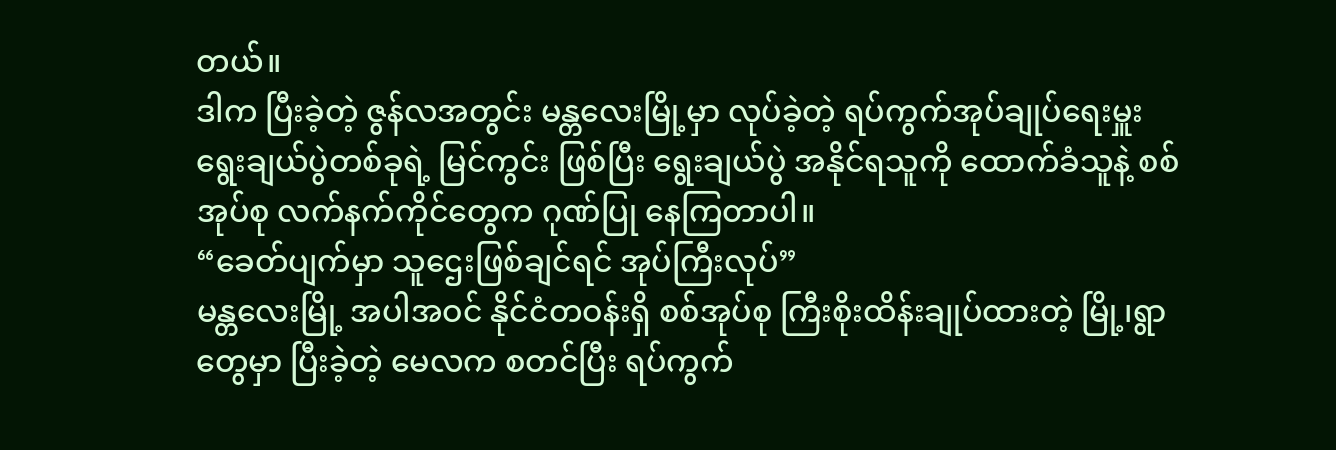တယ်။
ဒါက ပြီးခဲ့တဲ့ ဇွန်လအတွင်း မန္တလေးမြို့မှာ လုပ်ခဲ့တဲ့ ရပ်ကွက်အုပ်ချုပ်ရေးမှူး ရွေးချယ်ပွဲတစ်ခုရဲ့ မြင်ကွင်း ဖြစ်ပြီး ရွေးချယ်ပွဲ အနိုင်ရသူကို ထောက်ခံသူနဲ့ စစ်အုပ်စု လက်နက်ကိုင်တွေက ဂုဏ်ပြု နေကြတာပါ။
“ခေတ်ပျက်မှာ သူဌေးဖြစ်ချင်ရင် အုပ်ကြီးလုပ်”
မန္တလေးမြို့ အပါအဝင် နိုင်ငံတဝန်းရှိ စစ်အုပ်စု ကြီးစိုးထိန်းချုပ်ထားတဲ့ မြို့၊ရွာတွေမှာ ပြီးခဲ့တဲ့ မေလက စတင်ပြီး ရပ်ကွက်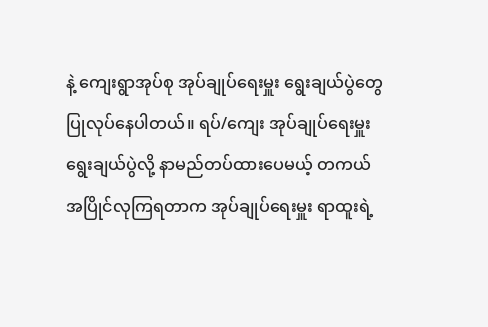နဲ့ ကျေးရွာအုပ်စု အုပ်ချုပ်ရေးမှူး ရွေးချယ်ပွဲတွေ ပြုလုပ်နေပါတယ်။ ရပ်/ကျေး အုပ်ချုပ်ရေးမှူး ရွေးချယ်ပွဲလို့ နာမည်တပ်ထားပေမယ့် တကယ်အပြိုင်လုကြရတာက အုပ်ချုပ်ရေးမှူး ရာထူးရဲ့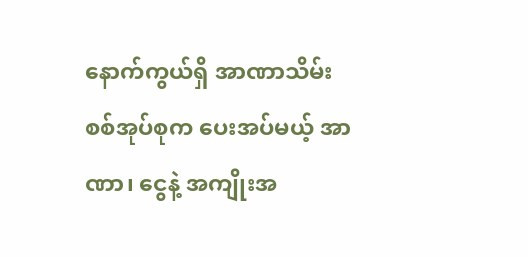နောက်ကွယ်ရှိ အာဏာသိမ်း စစ်အုပ်စုက ပေးအပ်မယ့် အာဏာ၊ ငွေနဲ့ အကျိုးအ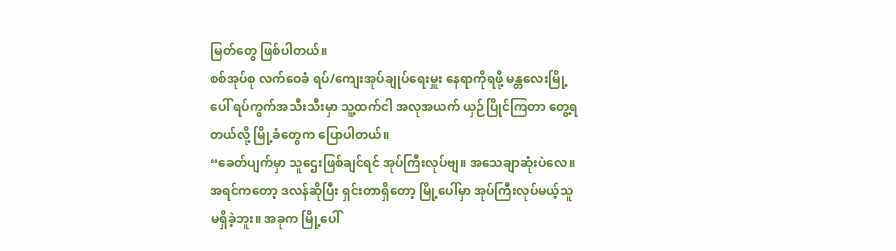မြတ်တွေ ဖြစ်ပါတယ်။
စစ်အုပ်စု လက်ဝေခံ ရပ်/ကျေးအုပ်ချုပ်ရေးမှူး နေရာကိုရဖို့ မန္တလေးမြို့ပေါ် ရပ်ကွက်အသီးသီးမှာ သူ့ထက်ငါ အလုအယက် ယှဉ်ပြိုင်ကြတာ တွေ့ရတယ်လို့ မြို့ခံတွေက ပြောပါတယ်။
“ခေတ်ပျက်မှာ သူဌေးဖြစ်ချင်ရင် အုပ်ကြီးလုပ်ဗျ။ အသေချာဆုံးပဲလေ။ အရင်ကတော့ ဒလန်ဆိုပြီး ရှင်းတာရှိတော့ မြို့ပေါ်မှာ အုပ်ကြီးလုပ်မယ့်သူ မရှိခဲ့ဘူး။ အခုက မြို့ပေါ်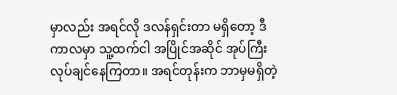မှာလည်း အရင်လို ဒလန်ရှင်းတာ မရှိတော့ ဒီကာလမှာ သူ့ထက်ငါ အပြိုင်အဆိုင် အုပ်ကြီး လုပ်ချင်နေကြတာ။ အရင်တုန်းက ဘာမှမရှိတဲ့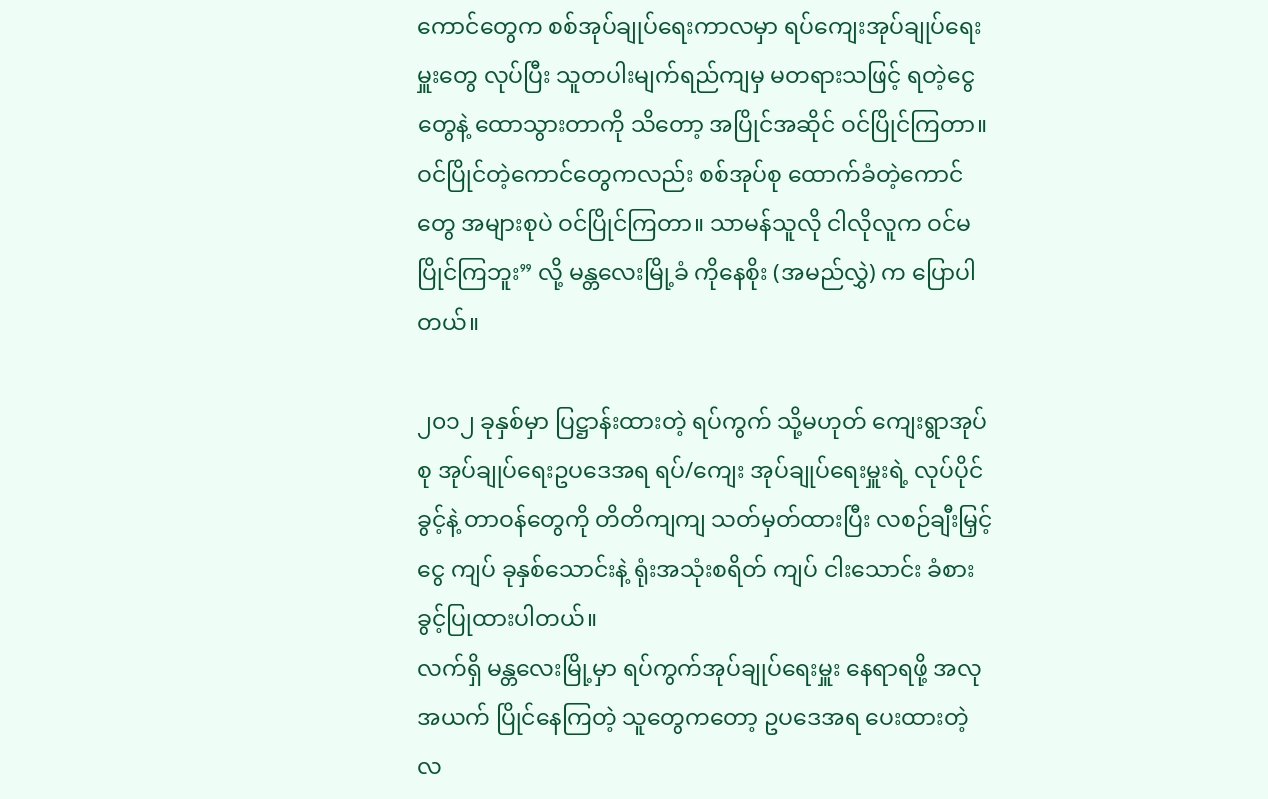ကောင်တွေက စစ်အုပ်ချုပ်ရေးကာလမှာ ရပ်ကျေးအုပ်ချုပ်ရေးမှူးတွေ လုပ်ပြီး သူတပါးမျက်ရည်ကျမှ မတရားသဖြင့် ရတဲ့ငွေတွေနဲ့ ထောသွားတာကို သိတော့ အပြိုင်အဆိုင် ဝင်ပြိုင်ကြတာ။ ဝင်ပြိုင်တဲ့ကောင်တွေကလည်း စစ်အုပ်စု ထောက်ခံတဲ့ကောင်တွေ အများစုပဲ ဝင်ပြိုင်ကြတာ။ သာမန်သူလို ငါလိုလူက ဝင်မပြိုင်ကြဘူး” လို့ မန္တလေးမြို့ခံ ကိုနေစိုး (အမည်လွှဲ) က ပြောပါတယ်။

၂၀၁၂ ခုနှစ်မှာ ပြဋ္ဌာန်းထားတဲ့ ရပ်ကွက် သို့မဟုတ် ကျေးရွာအုပ်စု အုပ်ချုပ်ရေးဥပဒေအရ ရပ်/ကျေး အုပ်ချုပ်ရေးမှူးရဲ့ လုပ်ပိုင်ခွင့်နဲ့ တာဝန်တွေကို တိတိကျကျ သတ်မှတ်ထားပြီး လစဉ်ချီးမြှင့်ငွေ ကျပ် ခုနှစ်သောင်းနဲ့ ရုံးအသုံးစရိတ် ကျပ် ငါးသောင်း ခံစားခွင့်ပြုထားပါတယ်။
လက်ရှိ မန္တလေးမြို့မှာ ရပ်ကွက်အုပ်ချုပ်ရေးမှူး နေရာရဖို့ အလုအယက် ပြိုင်နေကြတဲ့ သူတွေကတော့ ဥပဒေအရ ပေးထားတဲ့ လ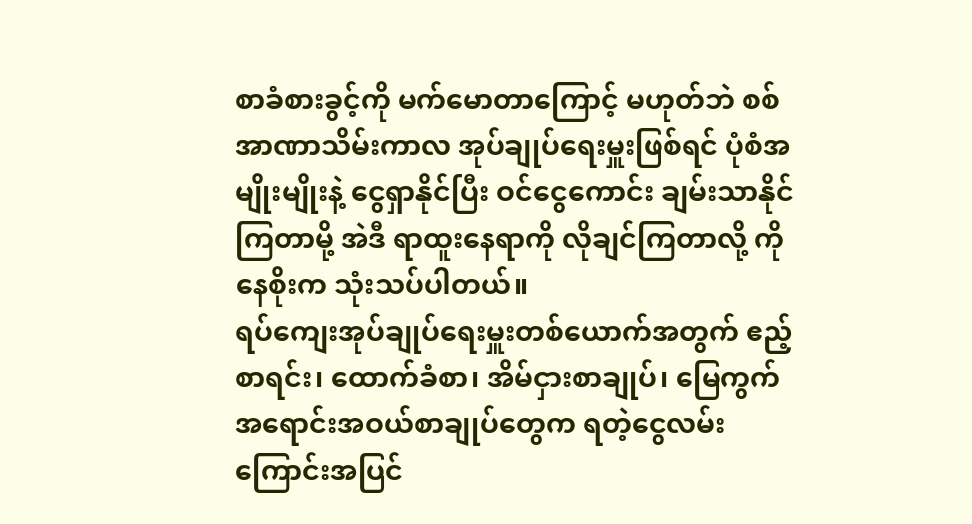စာခံစားခွင့်ကို မက်မောတာကြောင့် မဟုတ်ဘဲ စစ်အာဏာသိမ်းကာလ အုပ်ချုပ်ရေးမှူးဖြစ်ရင် ပုံစံအမျိုးမျိုးနဲ့ ငွေရှာနိုင်ပြီး ဝင်ငွေကောင်း ချမ်းသာနိုင်ကြတာမို့ အဲဒီ ရာထူးနေရာကို လိုချင်ကြတာလို့ ကိုနေစိုးက သုံးသပ်ပါတယ်။
ရပ်ကျေးအုပ်ချုပ်ရေးမှူးတစ်ယောက်အတွက် ဧည့်စာရင်း၊ ထောက်ခံစာ၊ အိမ်ငှားစာချုပ်၊ မြေကွက် အရောင်းအဝယ်စာချုပ်တွေက ရတဲ့ငွေလမ်းကြောင်းအပြင်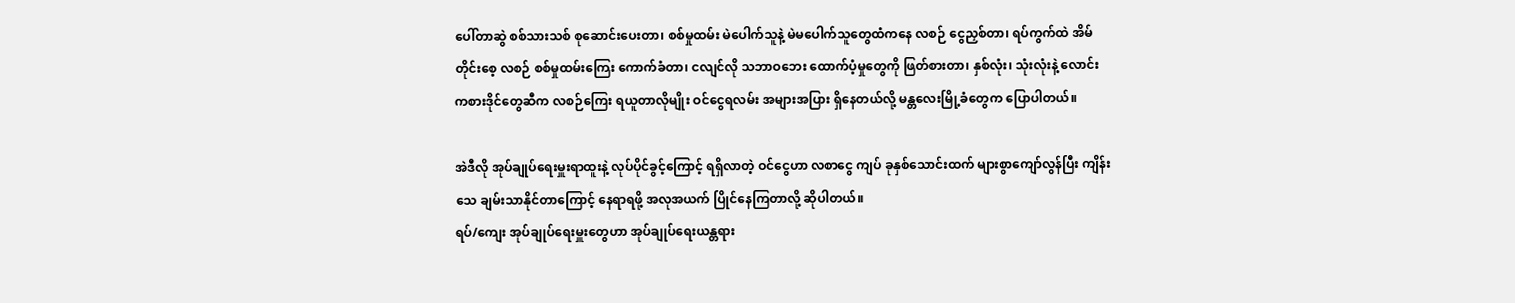ပေါ်တာဆွဲ စစ်သားသစ် စုဆောင်းပေးတာ၊ စစ်မှုထမ်း မဲပေါက်သူနဲ့ မဲမပေါက်သူတွေထံကနေ လစဉ် ငွေညှစ်တာ၊ ရပ်ကွက်ထဲ အိမ်တိုင်းစေ့ လစဉ် စစ်မှုထမ်းကြေး ကောက်ခံတာ၊ ငလျင်လို သဘာဝဘေး ထောက်ပံ့မှုတွေကို ဖြတ်စားတာ၊ နှစ်လုံး၊ သုံးလုံးနဲ့ လောင်းကစားဒိုင်တွေဆီက လစဉ်ကြေး ရယူတာလိုမျိုး ဝင်ငွေရလမ်း အများအပြား ရှိနေတယ်လို့ မန္တလေးမြို့ခံတွေက ပြောပါတယ်။

အဲဒီလို အုပ်ချုပ်ရေးမှူးရာထူးနဲ့ လုပ်ပိုင်ခွင့်ကြောင့် ရရှိလာတဲ့ ဝင်ငွေဟာ လစာငွေ ကျပ် ခုနှစ်သောင်းထက် များစွာကျော်လွန်ပြီး ကျိန်းသေ ချမ်းသာနိုင်တာကြောင့် နေရာရဖို့ အလုအယက် ပြိုင်နေကြတာလို့ ဆိုပါတယ်။
ရပ်/ကျေး အုပ်ချုပ်ရေးမှူးတွေဟာ အုပ်ချုပ်ရေးယန္တရား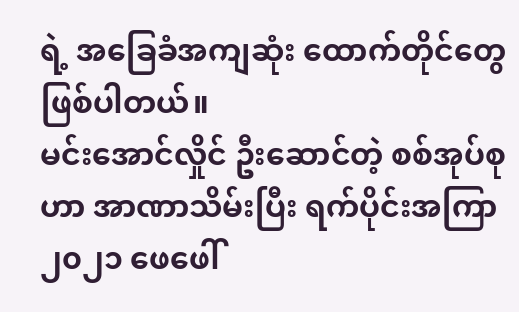ရဲ့ အခြေခံအကျဆုံး ထောက်တိုင်တွေ ဖြစ်ပါတယ်။
မင်းအောင်လှိုင် ဦးဆောင်တဲ့ စစ်အုပ်စုဟာ အာဏာသိမ်းပြီး ရက်ပိုင်းအကြာ ၂၀၂၁ ဖေဖေါ်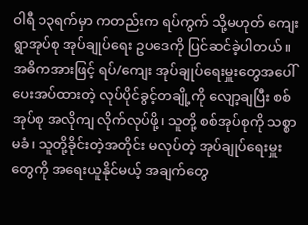ဝါရီ ၁၃ရက်မှာ ကတည်းက ရပ်ကွက် သို့မဟုတ် ကျေးရွာအုပ်စု အုပ်ချုပ်ရေး ဥပဒေကို ပြင်ဆင်ခဲ့ပါတယ်။ အဓိကအားဖြင့် ရပ်/ကျေး အုပ်ချုပ်ရေးမှူးတွေအပေါ် ပေးအပ်ထားတဲ့ လုပ်ပိုင်ခွင့်တချို့ကို လျော့ချပြီး စစ်အုပ်စု အလိုကျ လိုက်လုပ်ဖို့၊ သူတို့ စစ်အုပ်စုကို သစ္စာမခံ၊ သူတို့ခိုင်းတဲ့အတိုင်း မလုပ်တဲ့ အုပ်ချုပ်ရေးမှူးတွေကို အရေးယူနိုင်မယ့် အချက်တွေ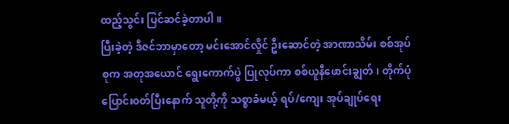ထည့်သွင်း ပြင်ဆင်ခဲ့တာပါ။
ပြီးခဲ့တဲ့ ဒီဇင်ဘာမှာတော့ မင်းအောင်လှိုင် ဦးဆောင်တဲ့ အာဏာသိမ်း စစ်အုပ်စုက အတုအယောင် ရွေးကောက်ပွဲ ပြုလုပ်ကာ စစ်ယူနီဖောင်းချွတ်၊ တိုက်ပုံပြောင်းဝတ်ပြီးနောက် သူတို့ကို သစ္စာခံမယ့် ရပ်/ကျေး အုပ်ချုပ်ရေး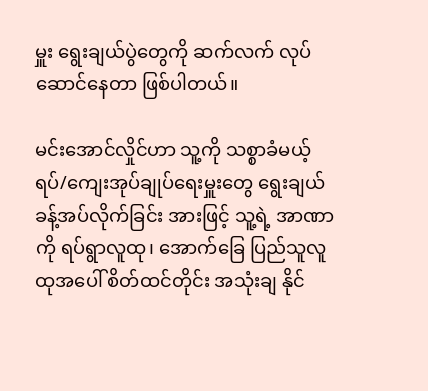မှူး ရွေးချယ်ပွဲတွေကို ဆက်လက် လုပ်ဆောင်နေတာ ဖြစ်ပါတယ်။

မင်းအောင်လှိုင်ဟာ သူ့ကို သစ္စာခံမယ့် ရပ်/ကျေးအုပ်ချုပ်ရေးမှူးတွေ ရွေးချယ်ခန့်အပ်လိုက်ခြင်း အားဖြင့် သူ့ရဲ့ အာဏာကို ရပ်ရွာလူထု၊ အောက်ခြေ ပြည်သူလူထုအပေါ် စိတ်ထင်တိုင်း အသုံးချ နိုင်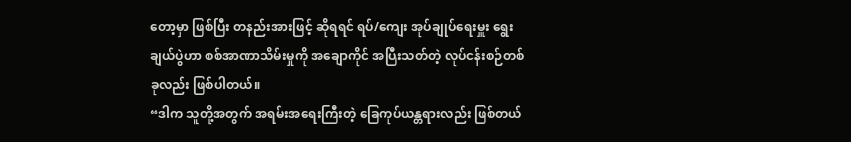တော့မှာ ဖြစ်ပြီး တနည်းအားဖြင့် ဆိုရရင် ရပ်/ကျေး အုပ်ချုပ်ရေးမှူး ရွေးချယ်ပွဲဟာ စစ်အာဏာသိမ်းမှုကို အချောကိုင် အပြီးသတ်တဲ့ လုပ်ငန်းစဉ်တစ်ခုလည်း ဖြစ်ပါတယ်။
“ဒါက သူတို့အတွက် အရမ်းအရေးကြီးတဲ့ ခြေကုပ်ယန္တရားလည်း ဖြစ်တယ်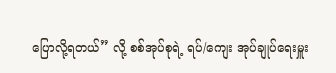ပြောလို့ရတယ်” လို့ စစ်အုပ်စုရဲ့ ရပ်/ကျေး အုပ်ချုပ်ရေးမှူး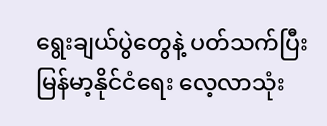ရွေးချယ်ပွဲတွေနဲ့ ပတ်သက်ပြီး မြန်မာ့နိုင်ငံရေး လေ့လာသုံး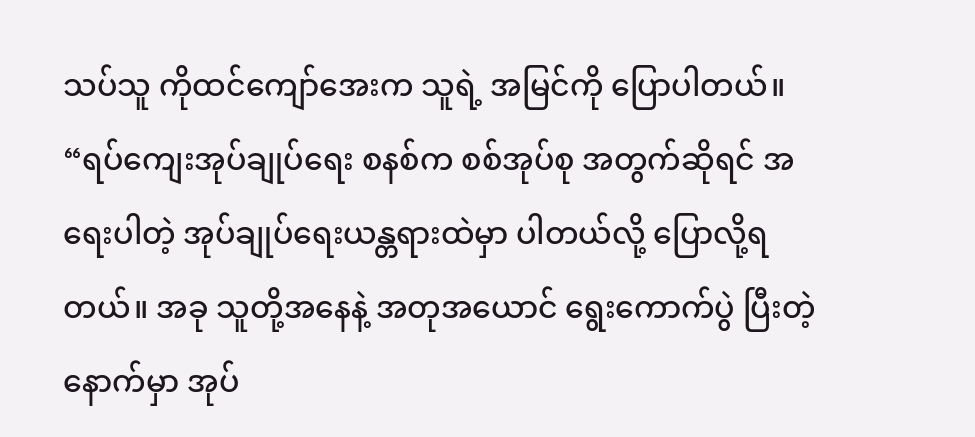သပ်သူ ကိုထင်ကျော်အေးက သူရဲ့ အမြင်ကို ပြောပါတယ်။
“ရပ်ကျေးအုပ်ချုပ်ရေး စနစ်က စစ်အုပ်စု အတွက်ဆိုရင် အရေးပါတဲ့ အုပ်ချုပ်ရေးယန္တရားထဲမှာ ပါတယ်လို့ ပြောလို့ရတယ်။ အခု သူတို့အနေနဲ့ အတုအယောင် ရွေးကောက်ပွဲ ပြီးတဲ့နောက်မှာ အုပ်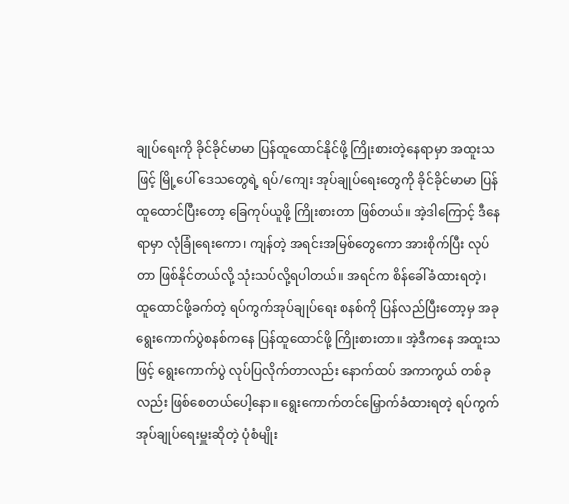ချုပ်ရေးကို ခိုင်ခိုင်မာမာ ပြန်ထူထောင်နိုင်ဖို့ ကြိုးစားတဲ့နေရာမှာ အထူးသဖြင့် မြို့ပေါ် ဒေသတွေရဲ့ ရပ်/ကျေး အုပ်ချုပ်ရေးတွေကို ခိုင်ခိုင်မာမာ ပြန်ထူထောင်ပြီးတော့ ခြေကုပ်ယူဖို့ ကြိုးစားတာ ဖြစ်တယ်။ အဲ့ဒါကြောင့် ဒီနေရာမှာ လုံခြုံရေးကော၊ ကျန်တဲ့ အရင်းအမြစ်တွေကော အားစိုက်ပြီး လုပ်တာ ဖြစ်နိုင်တယ်လို့ သုံးသပ်လို့ရပါတယ်။ အရင်က စိန်ခေါ်ခံထားရတဲ့၊ ထူထောင်ဖို့ခက်တဲ့ ရပ်ကွက်အုပ်ချုပ်ရေး စနစ်ကို ပြန်လည်ပြီးတော့မှ အခု ရွေးကောက်ပွဲစနစ်ကနေ ပြန်ထူထောင်ဖို့ ကြိုးစားတာ။ အဲ့ဒီကနေ အထူးသဖြင့် ရွေးကောက်ပွဲ လုပ်ပြလိုက်တာလည်း နောက်ထပ် အကာကွယ် တစ်ခုလည်း ဖြစ်စေတယ်ပေါ့နော။ ရွေးကောက်တင်မြှောက်ခံထားရတဲ့ ရပ်ကွက်အုပ်ချုပ်ရေးမှူးဆိုတဲ့ ပုံစံမျိုး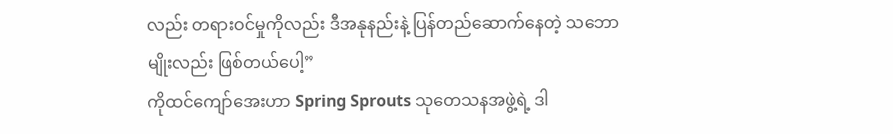လည်း တရားဝင်မှုကိုလည်း ဒီအနုနည်းနဲ့ ပြန်တည်ဆောက်နေတဲ့ သဘောမျိုးလည်း ဖြစ်တယ်ပေါ့”
ကိုထင်ကျော်အေးဟာ Spring Sprouts သုတေသနအဖွဲ့ရဲ့ ဒါ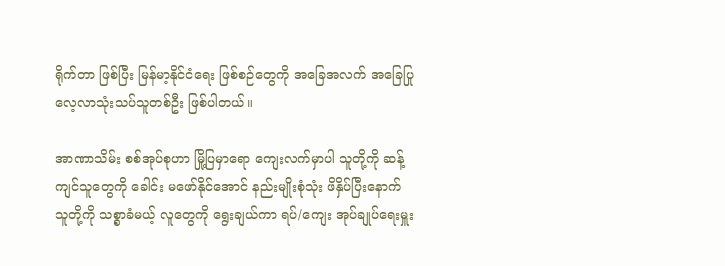ရိုက်တာ ဖြစ်ပြီး မြန်မာ့နိုင်ငံရေး ဖြစ်စဉ်တွေကို အခြေအလက် အခြေပြု လေ့လာသုံးသပ်သူတစ်ဦး ဖြစ်ပါတယ်။

အာဏာသိမ်း စစ်အုပ်စုဟာ မြို့ပြမှာရော ကျေးလက်မှာပါ သူတို့ကို ဆန့်ကျင်သူတွေကို ခေါင်း မဖော်နိုင်အောင် နည်းမျိုးစုံသုံး ဖိနှိပ်ပြီးနောက် သူတို့ကို သစ္စာခံမယ့် လူတွေကို ရွေးချယ်ကာ ရပ်/ကျေး အုပ်ချုပ်ရေးမှူး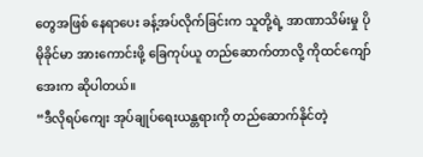တွေအဖြစ် နေရာပေး ခန့်အပ်လိုက်ခြင်းက သူတို့ရဲ့ အာဏာသိမ်းမှု ပိုမိုခိုင်မာ အားကောင်းဖို့ ခြေကုပ်ယူ တည်ဆောက်တာလို့ ကိုထင်ကျော်အေးက ဆိုပါတယ်။
“ဒီလိုရပ်ကျေး အုပ်ချုပ်ရေးယန္တရားကို တည်ဆောက်နိုင်တဲ့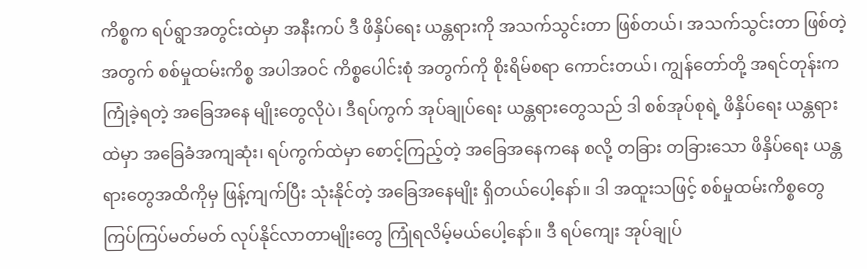ကိစ္စက ရပ်ရွာအတွင်းထဲမှာ အနီးကပ် ဒီ ဖိနှိပ်ရေး ယန္တရားကို အသက်သွင်းတာ ဖြစ်တယ်၊ အသက်သွင်းတာ ဖြစ်တဲ့အတွက် စစ်မှုထမ်းကိစ္စ အပါအဝင် ကိစ္စပေါင်းစုံ အတွက်ကို စိုးရိမ်စရာ ကောင်းတယ်၊ ကျွန်တော်တို့ အရင်တုန်းက ကြုံခဲ့ရတဲ့ အခြေအနေ မျိုးတွေလိုပဲ၊ ဒီရပ်ကွက် အုပ်ချုပ်ရေး ယန္တရားတွေသည် ဒါ စစ်အုပ်စုရဲ့ ဖိနှိပ်ရေး ယန္တရားထဲမှာ အခြေခံအကျဆုံး၊ ရပ်ကွက်ထဲမှာ စောင့်ကြည့်တဲ့ အခြေအနေကနေ စလို့ တခြား တခြားသော ဖိနှိပ်ရေး ယန္တရားတွေအထိကိုမှ ဖြန့်ကျက်ပြီး သုံးနိုင်တဲ့ အခြေအနေမျိုး ရှိတယ်ပေါ့နော်။ ဒါ အထူးသဖြင့် စစ်မှုထမ်းကိစ္စတွေ ကြပ်ကြပ်မတ်မတ် လုပ်နိုင်လာတာမျိုးတွေ ကြုံရလိမ့်မယ်ပေါ့နော်။ ဒီ ရပ်ကျေး အုပ်ချုပ်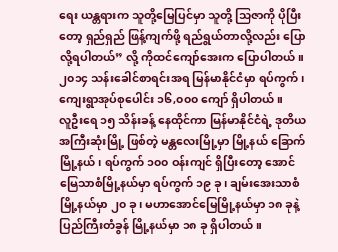ရေး ယန္တရားက သူတို့မြေပြင်မှာ သူတို့ သြဇာကို ပိုပြီးတော့ ရှည်ရှည် ဖြန့်ကျက်ဖို့ ရည်ရွယ်တာလို့လည်း ပြောလို့ရပါတယ်” လို့ ကိုထင်ကျော်အေးက ပြောပါတယ်။
၂၀၁၄ သန်းခေါင်စာရင်းအရ မြန်မာနိုင်ငံမှာ ရပ်ကွက်၊ ကျေးရွာအုပ်စုပေါင်း ၁၆,၀၀၀ ကျော် ရှိပါတယ်။
လူဦးရေ ၁၅ သိန်းခန့် နေထိုင်ကာ မြန်မာနိုင်ငံရဲ့ ဒုတိယအကြီးဆုံးမြို့ ဖြစ်တဲ့ မန္တလေးမြို့မှာ မြို့နယ် ခြောက်မြို့နယ်၊ ရပ်ကွက် ၁၀၀ ဝန်းကျင် ရှိပြီးတော့ အောင်မြေသာစံမြို့နယ်မှာ ရပ်ကွက် ၁၉ ခု၊ ချမ်းအေးသာစံမြို့နယ်မှာ ၂၀ ခု၊ မဟာအောင်မြေမြို့နယ်မှာ ၁၈ ခုနဲ့ ပြည်ကြီးတံခွန် မြို့နယ်မှာ ၁၈ ခု ရှိပါတယ်။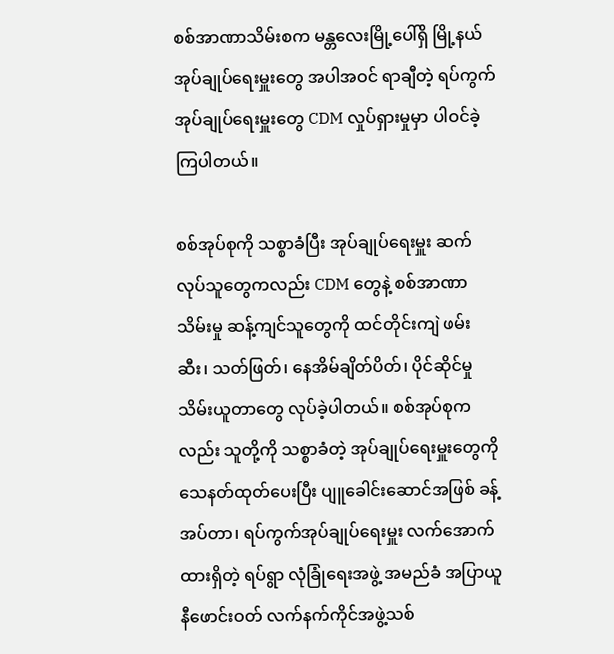စစ်အာဏာသိမ်းစက မန္တလေးမြို့ပေါ်ရှိ မြို့နယ်အုပ်ချုပ်ရေးမှူးတွေ အပါအဝင် ရာချီတဲ့ ရပ်ကွက်အုပ်ချုပ်ရေးမှူးတွေ CDM လှုပ်ရှားမှုမှာ ပါဝင်ခဲ့ကြပါတယ်။

စစ်အုပ်စုကို သစ္စာခံပြီး အုပ်ချုပ်ရေးမှူး ဆက်လုပ်သူတွေကလည်း CDM တွေနဲ့ စစ်အာဏာသိမ်းမှု ဆန့်ကျင်သူတွေကို ထင်တိုင်းကျဲ ဖမ်းဆီး၊ သတ်ဖြတ်၊ နေအိမ်ချိတ်ပိတ်၊ ပိုင်ဆိုင်မှု သိမ်းယူတာတွေ လုပ်ခဲ့ပါတယ်။ စစ်အုပ်စုကလည်း သူတို့ကို သစ္စာခံတဲ့ အုပ်ချုပ်ရေးမှူးတွေကို သေနတ်ထုတ်ပေးပြီး ပျူခေါင်းဆောင်အဖြစ် ခန့်အပ်တာ၊ ရပ်ကွက်အုပ်ချုပ်ရေးမှူး လက်အောက်ထားရှိတဲ့ ရပ်ရွာ လုံခြုံရေးအဖွဲ့ အမည်ခံ အပြာယူနီဖောင်းဝတ် လက်နက်ကိုင်အဖွဲ့သစ်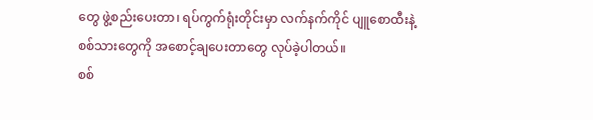တွေ ဖွဲ့စည်းပေးတာ၊ ရပ်ကွက်ရုံးတိုင်းမှာ လက်နက်ကိုင် ပျူစောထီးနဲ့ စစ်သားတွေကို အစောင့်ချပေးတာတွေ လုပ်ခဲ့ပါတယ်။
စစ်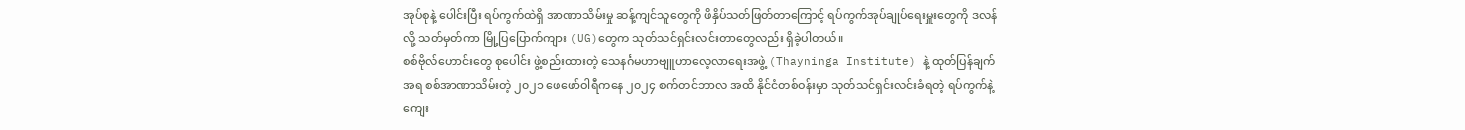အုပ်စုနဲ့ ပေါင်းပြီး ရပ်ကွက်ထဲရှိ အာဏာသိမ်းမှု ဆန့်ကျင်သူတွေကို ဖိနှိပ်သတ်ဖြတ်တာကြောင့် ရပ်ကွက်အုပ်ချုပ်ရေးမှူးတွေကို ဒလန်လို့ သတ်မှတ်ကာ မြို့ပြပြောက်ကျား (UG)တွေက သုတ်သင်ရှင်းလင်းတာတွေလည်း ရှိခဲ့ပါတယ်။
စစ်ဗိုလ်ဟောင်းတွေ စုပေါင်း ဖွဲ့စည်းထားတဲ့ သေနင်္ဂမဟာဗျူဟာလေ့လာရေးအဖွဲ့ (Thayninga Institute) နဲ့ ထုတ်ပြန်ချက်အရ စစ်အာဏာသိမ်းတဲ့ ၂၀၂၁ ဖေဖော်ဝါရီကနေ ၂၀၂၄ စက်တင်ဘာလ အထိ နိုင်ငံတစ်ဝန်းမှာ သုတ်သင်ရှင်းလင်းခံရတဲ့ ရပ်ကွက်နဲ့ ကျေး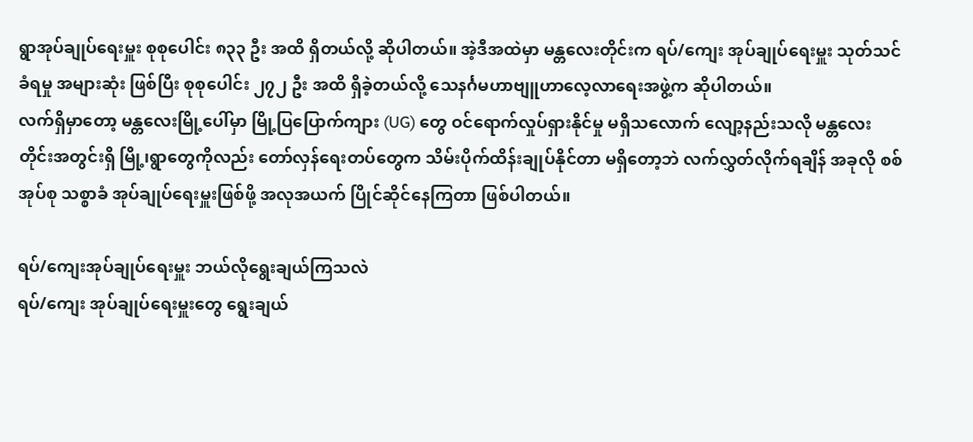ရွာအုပ်ချုပ်ရေးမှူး စုစုပေါင်း ၈၃၃ ဦး အထိ ရှိတယ်လို့ ဆိုပါတယ်။ အဲ့ဒီအထဲမှာ မန္တလေးတိုင်းက ရပ်/ကျေး အုပ်ချုပ်ရေးမှူး သုတ်သင်ခံရမှု အများဆုံး ဖြစ်ပြီး စုစုပေါင်း ၂၇၂ ဦး အထိ ရှိခဲ့တယ်လို့ သေနင်္ဂမဟာဗျူဟာလေ့လာရေးအဖွဲ့က ဆိုပါတယ်။
လက်ရှိမှာတော့ မန္တလေးမြို့ပေါ်မှာ မြို့ပြပြောက်ကျား (UG) တွေ ဝင်ရောက်လှုပ်ရှားနိုင်မှု မရှိသလောက် လျော့နည်းသလို မန္တလေးတိုင်းအတွင်းရှိ မြို့၊ရွာတွေကိုလည်း တော်လှန်ရေးတပ်တွေက သိမ်းပိုက်ထိန်းချုပ်နိုင်တာ မရှိတော့ဘဲ လက်လွှတ်လိုက်ရချိန် အခုလို စစ်အုပ်စု သစ္စာခံ အုပ်ချုပ်ရေးမှူးဖြစ်ဖို့ အလုအယက် ပြိုင်ဆိုင်နေကြတာ ဖြစ်ပါတယ်။

ရပ်/ကျေးအုပ်ချုပ်ရေးမှူး ဘယ်လိုရွေးချယ်ကြသလဲ
ရပ်/ကျေး အုပ်ချုပ်ရေးမှူးတွေ ရွေးချယ်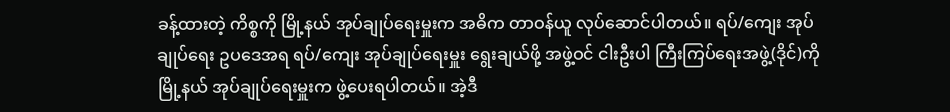ခန့်ထားတဲ့ ကိစ္စကို မြို့နယ် အုပ်ချုပ်ရေးမှူးက အဓိက တာဝန်ယူ လုပ်ဆောင်ပါတယ်။ ရပ်/ကျေး အုပ်ချုပ်ရေး ဥပဒေအရ ရပ်/ကျေး အုပ်ချုပ်ရေးမှူး ရွေးချယ်ဖို့ အဖွဲ့ဝင် ငါးဦးပါ ကြီးကြပ်ရေးအဖွဲ့(ဒိုင်)ကို မြို့နယ် အုပ်ချုပ်ရေးမှူးက ဖွဲ့ပေးရပါတယ်။ အဲ့ဒီ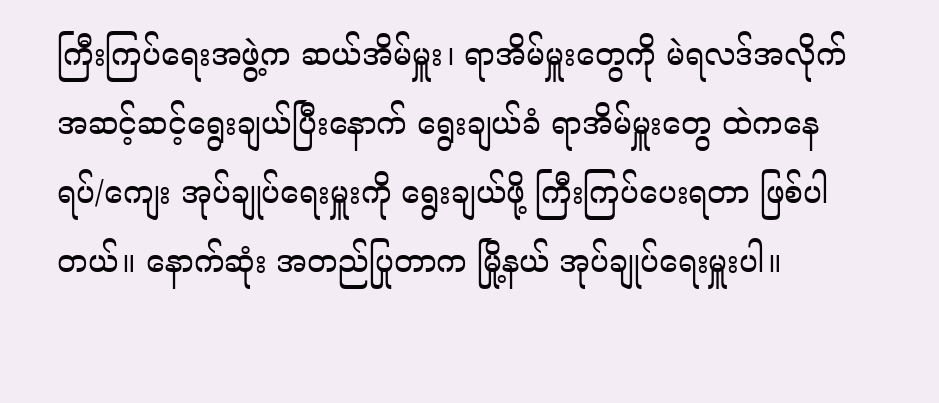ကြီးကြပ်ရေးအဖွဲ့က ဆယ်အိမ်မှူး၊ ရာအိမ်မှူးတွေကို မဲရလဒ်အလိုက် အဆင့်ဆင့်ရွေးချယ်ပြီးနောက် ရွေးချယ်ခံ ရာအိမ်မှူးတွေ ထဲကနေ ရပ်/ကျေး အုပ်ချုပ်ရေးမှူးကို ရွေးချယ်ဖို့ ကြီးကြပ်ပေးရတာ ဖြစ်ပါတယ်။ နောက်ဆုံး အတည်ပြုတာက မြို့နယ် အုပ်ချုပ်ရေးမှူးပါ။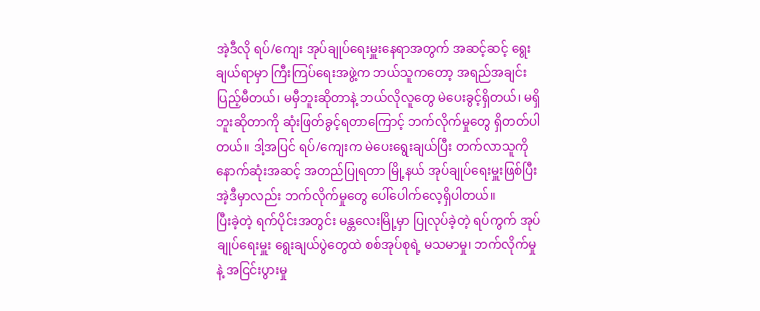အဲ့ဒီလို ရပ်/ကျေး အုပ်ချုပ်ရေးမှူးနေရာအတွက် အဆင့်ဆင့် ရွေးချယ်ရာမှာ ကြီးကြပ်ရေးအဖွဲ့က ဘယ်သူကတော့ အရည်အချင်းပြည့်မီတယ်၊ မမှီဘူးဆိုတာနဲ့ ဘယ်လိုလူတွေ မဲပေးခွင့်ရှိတယ်၊ မရှိဘူးဆိုတာကို ဆုံးဖြတ်ခွင့်ရတာကြောင့် ဘက်လိုက်မှုတွေ ရှိတတ်ပါတယ်။ ဒါ့အပြင် ရပ်/ကျေးက မဲပေးရွေးချယ်ပြီး တက်လာသူကို နောက်ဆုံးအဆင့် အတည်ပြုရတာ မြို့နယ် အုပ်ချုပ်ရေးမှူးဖြစ်ပြီး အဲ့ဒီမှာလည်း ဘက်လိုက်မှုတွေ ပေါ်ပေါက်လေ့ရှိပါတယ်။
ပြီးခဲ့တဲ့ ရက်ပိုင်းအတွင်း မန္တလေးမြို့မှာ ပြုလုပ်ခဲ့တဲ့ ရပ်ကွက် အုပ်ချုပ်ရေးမှူး ရွေးချယ်ပွဲတွေထဲ စစ်အုပ်စုရဲ့ မသမာမှု၊ ဘက်လိုက်မှုနဲ့ အငြင်းပွားမှု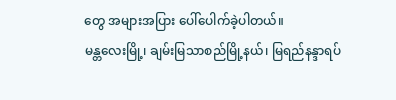တွေ အများအပြား ပေါ်ပေါက်ခဲ့ပါတယ်။
မန္တလေးမြို့၊ ချမ်းမြသာစည်မြို့နယ်၊ မြရည်နန္ဒာရပ်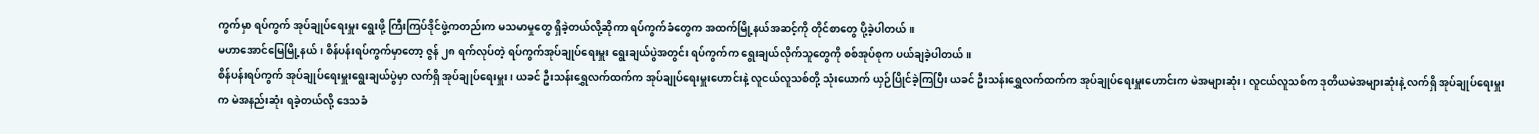ကွက်မှာ ရပ်ကွက် အုပ်ချုပ်ရေးမှူး ရွေးဖို့ ကြီးကြပ်ဒိုင်ဖွဲ့ကတည်းက မသမာမှုတွေ ရှိခဲ့တယ်လို့ဆိုကာ ရပ်ကွက်ခံတွေက အထက်မြို့နယ်အဆင့်ကို တိုင်စာတွေ ပို့ခဲ့ပါတယ်။
မဟာအောင်မြေမြို့နယ်၊ စိန်ပန်းရပ်ကွက်မှာတော့ ဇွန် ၂၈ ရက်လုပ်တဲ့ ရပ်ကွက်အုပ်ချုပ်ရေးမှူး ရွေးချယ်ပွဲအတွင်း ရပ်ကွက်က ရွေးချယ်လိုက်သူတွေကို စစ်အုပ်စုက ပယ်ချခဲ့ပါတယ်။
စိန်ပန်းရပ်ကွက် အုပ်ချုပ်ရေးမှူးရွေးချယ်ပွဲမှာ လက်ရှိ အုပ်ချုပ်ရေးမှူး၊ ယခင် ဦးသန်းရွှေလက်ထက်က အုပ်ချုပ်ရေးမှူးဟောင်းနဲ့ လူငယ်လူသစ်တို့ သုံးယောက် ယှဉ်ပြိုင်ခဲ့ကြပြီး ယခင် ဦးသန်းရွှေလက်ထက်က အုပ်ချုပ်ရေးမှူးဟောင်းက မဲအများဆုံး၊ လူငယ်လူသစ်က ဒုတိယမဲအများဆုံးနဲ့ လက်ရှိ အုပ်ချုပ်ရေးမှူးက မဲအနည်းဆုံး ရခဲ့တယ်လို့ ဒေသခံ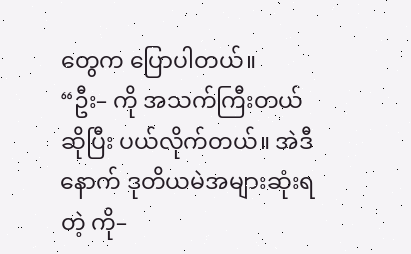တွေက ပြောပါတယ်။
“ဦး– ကို အသက်ကြီးတယ်ဆိုပြီး ပယ်လိုက်တယ်။ အဲဒီနောက် ဒုတိယမဲအများဆုံးရတဲ့ ကို–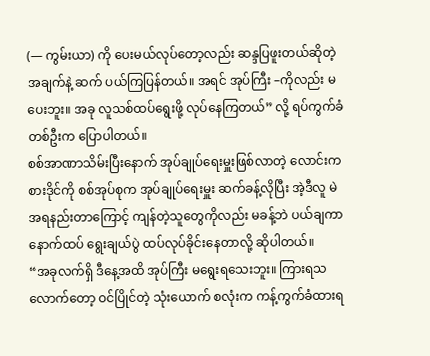(— ကွမ်းယာ) ကို ပေးမယ်လုပ်တော့လည်း ဆန္ဒပြဖူးတယ်ဆိုတဲ့ အချက်နဲ့ ဆက် ပယ်ကြပြန်တယ်။ အရင် အုပ်ကြီး –ကိုလည်း မပေးဘူး။ အခု လူသစ်ထပ်ရွေးဖို့ လုပ်နေကြတယ်” လို့ ရပ်ကွက်ခံတစ်ဦးက ပြောပါတယ်။
စစ်အာဏာသိမ်းပြီးနောက် အုပ်ချုပ်ရေးမှူးဖြစ်လာတဲ့ လောင်းကစားဒိုင်ကို စစ်အုပ်စုက အုပ်ချုပ်ရေးမှူး ဆက်ခန့်လိုပြီး အဲ့ဒီလူ မဲအရနည်းတာကြောင့် ကျန်တဲ့သူတွေကိုလည်း မခန့်ဘဲ ပယ်ချကာ နောက်ထပ် ရွေးချယ်ပွဲ ထပ်လုပ်ခိုင်းနေတာလို့ ဆိုပါတယ်။
“အခုလက်ရှိ ဒီနေ့အထိ အုပ်ကြီး မရွေးရသေးဘူး။ ကြားရသလောက်တော့ ဝင်ပြိုင်တဲ့ သုံးယောက် စလုံးက ကန့်ကွက်ခံထားရ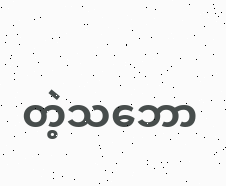တဲ့သဘော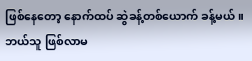ဖြစ်နေတော့ နောက်ထပ် ဆွဲခန့်တစ်ယောက် ခန့်မယ်။ ဘယ်သူ ဖြစ်လာမ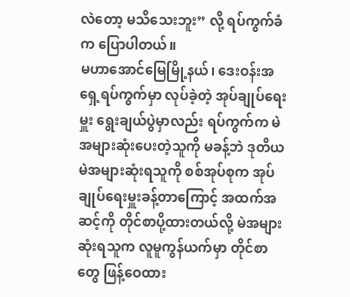လဲတော့ မသိသေးဘူး” လို့ ရပ်ကွက်ခံက ပြောပါတယ်။
မဟာအောင်မြေမြို့နယ်၊ ဒေးဝန်းအရှေ့ရပ်ကွက်မှာ လုပ်ခဲ့တဲ့ အုပ်ချုပ်ရေးမှူး ရွေးချယ်ပွဲမှာလည်း ရပ်ကွက်က မဲအများဆုံးပေးတဲ့သူကို မခန့်ဘဲ ဒုတိယမဲအများဆုံးရသူကို စစ်အုပ်စုက အုပ်ချုပ်ရေးမှူးခန့်တာကြောင့် အထက်အဆင့်ကို တိုင်စာပို့ထားတယ်လို့ မဲအများဆုံးရသူက လူမူကွန်ယက်မှာ တိုင်စာတွေ ဖြန့်ဝေထား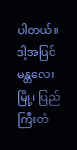ပါတယ်။
ဒါ့အပြင် မန္တလေးမြို့၊ ပြည်ကြီးတံ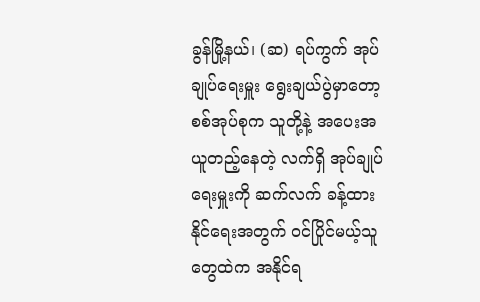ခွန်မြို့နယ်၊ (ဆ) ရပ်ကွက် အုပ်ချုပ်ရေးမှူး ရွေးချယ်ပွဲမှာတော့ စစ်အုပ်စုက သူတို့နဲ့ အပေးအယူတည့်နေတဲ့ လက်ရှိ အုပ်ချုပ်ရေးမှူးကို ဆက်လက် ခန့်ထားနိုင်ရေးအတွက် ဝင်ပြိုင်မယ့်သူတွေထဲက အနိုင်ရ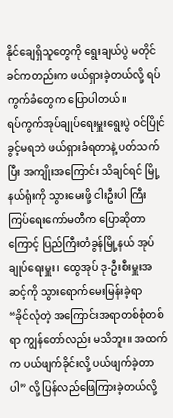နိုင်ချေရှိသူတွေကို ရွေးချယ်ပွဲ မတိုင်ခင်ကတည်းက ဖယ်ရှားခဲ့တယ်လို့ ရပ်ကွက်ခံတွေက ပြောပါတယ်။
ရပ်ကွက်အုပ်ချုပ်ရေးမှူးရွေးပွဲ ဝင်ပြိုင်ခွင့်မရဘဲ ဖယ်ရှားခံရတာနဲ့ ပတ်သက်ပြီး အကျိုးအကြောင်း သိချင်ရင် မြို့နယ်ရုံးကို သွားမေးဖို့ ငါးဦးပါ ကြီးကြပ်ရေးကော်မတီက ပြောဆိုတာကြောင့် ပြည်ကြီးတံခွန်မြို့နယ် အုပ်ချုပ်ရေးမှူး၊ ထွေအုပ် ဒု-ဦးစီးမှူးအဆင့်ကို သွားရောက်မေးမြန်းခဲ့ရာ
“ခိုင်လုံတဲ့ အကြောင်းအရာတစ်စုံတစ်ရာ ကျွန်တော်လည်း မသိဘူး။ အထက်က ပယ်ဖျက်ခိုင်းလို့ ပယ်ဖျက်ခဲ့တာပါ” လို့ ပြန်လည်ဖြေကြားခဲ့တယ်လို့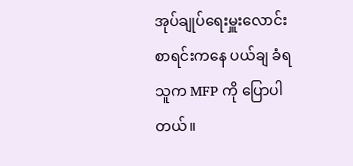အုပ်ချုပ်ရေးမှူးလောင်း စာရင်းကနေ ပယ်ချ ခံရသူက MFP ကို ပြောပါတယ်။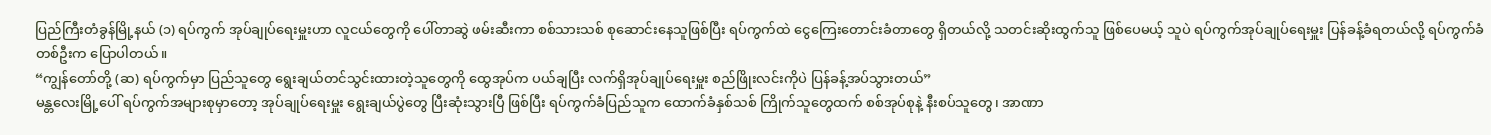ပြည်ကြီးတံခွန်မြို့နယ် (၁) ရပ်ကွက် အုပ်ချုပ်ရေးမှူးဟာ လူငယ်တွေကို ပေါ်တာဆွဲ ဖမ်းဆီးကာ စစ်သားသစ် စုဆောင်းနေသူဖြစ်ပြီး ရပ်ကွက်ထဲ ငွေကြေးတောင်းခံတာတွေ ရှိတယ်လို့ သတင်းဆိုးထွက်သူ ဖြစ်ပေမယ့် သူပဲ ရပ်ကွက်အုပ်ချုပ်ရေးမှူး ပြန်ခန့်ခံရတယ်လို့ ရပ်ကွက်ခံတစ်ဦးက ပြောပါတယ်။
“ကျွန်တော်တို့ (ဆ) ရပ်ကွက်မှာ ပြည်သူတွေ ရွေးချယ်တင်သွင်းထားတဲ့သူတွေကို ထွေအုပ်က ပယ်ချပြီး လက်ရှိအုပ်ချုပ်ရေးမှူး စည်ဖြိုးလင်းကိုပဲ ပြန်ခန့်အပ်သွားတယ်”
မန္တလေးမြို့ပေါ် ရပ်ကွက်အများစုမှာတော့ အုပ်ချုပ်ရေးမှူး ရွေးချယ်ပွဲတွေ ပြီးဆုံးသွားပြီ ဖြစ်ပြီး ရပ်ကွက်ခံပြည်သူက ထောက်ခံနှစ်သစ် ကြိုက်သူတွေထက် စစ်အုပ်စုနဲ့ နီးစပ်သူတွေ၊ အာဏာ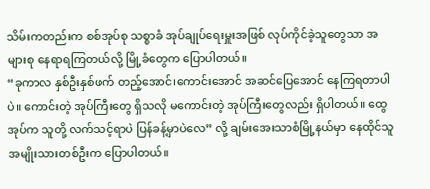သိမ်းကတည်းက စစ်အုပ်စု သစ္စာခံ အုပ်ချုပ်ရေးမှူးအဖြစ် လုပ်ကိုင်ခဲ့သူတွေသာ အများစု နေရာရကြတယ်လို့ မြို့ခံတွေက ပြောပါတယ်။
“ခုကာလ နှစ်ဦးနှစ်ဖက် တည့်အောင်၊ကောင်းအောင် အဆင်ပြေအောင် နေကြရတာပါပဲ။ ကောင်းတဲ့ အုပ်ကြီးတွေ ရှိသလို မကောင်းတဲ့ အုပ်ကြီးတွေလည်း ရှိပါတယ်။ ထွေအုပ်က သူတို့ လက်သင့်ရာပဲ ပြန်ခန့်မှာပဲလေ” လို့ ချမ်းအေးသာစံမြို့နယ်မှာ နေထိုင်သူ အမျိုးသားတစ်ဦးက ပြောပါတယ်။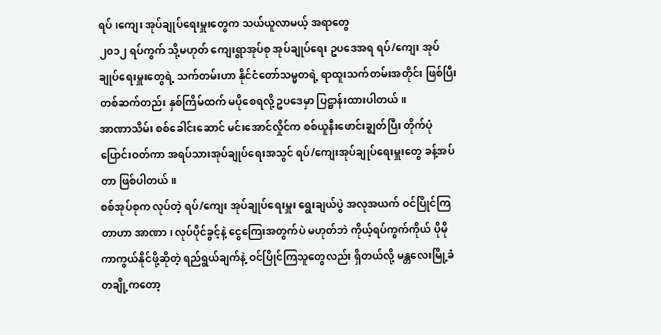ရပ်၊ကျေး အုပ်ချုပ်ရေးမှူးတွေက သယ်ယူလာမယ့် အရာတွေ
၂၀၁၂ ရပ်ကွက် သို့မဟုတ် ကျေးရွာအုပ်စု အုပ်ချုပ်ရေး ဥပဒေအရ ရပ်/ကျေး အုပ်ချုပ်ရေးမှူးတွေရဲ့ သက်တမ်းဟာ နိုင်ငံတော်သမ္မတရဲ့ ရာထူးသက်တမ်းအတိုင်း ဖြစ်ပြီး တစ်ဆက်တည်း နှစ်ကြိမ်ထက် မပိုစေရလို့ ဥပဒေမှာ ပြဋ္ဌာန်းထားပါတယ်။
အာဏာသိမ်း စစ်ခေါင်းဆောင် မင်းအောင်လှိုင်က စစ်ယူနီးဖောင်းချွတ်ပြီး တိုက်ပုံပြောင်းဝတ်ကာ အရပ်သားအုပ်ချုပ်ရေးအသွင် ရပ်/ကျေးအုပ်ချုပ်ရေးမှူးတွေ ခန့်အပ်တာ ဖြစ်ပါတယ်။
စစ်အုပ်စုက လုပ်တဲ့ ရပ်/ကျေး အုပ်ချုပ်ရေးမှူး ရွေးချယ်ပွဲ အလုအယက် ဝင်ပြိုင်ကြတာဟာ အာဏာ၊ လုပ်ပိုင်ခွင့်နဲ့ ငွေကြေးအတွက်ပဲ မဟုတ်ဘဲ ကိုယ့်ရပ်ကွက်ကိုယ် ပိုမို ကာကွယ်နိုင်ဖို့ဆိုတဲ့ ရည်ရွယ်ချက်နဲ့ ဝင်ပြိုင်ကြသူတွေလည်း ရှိတယ်လို့ မန္တလေးမြို့ခံတချို့ကတော့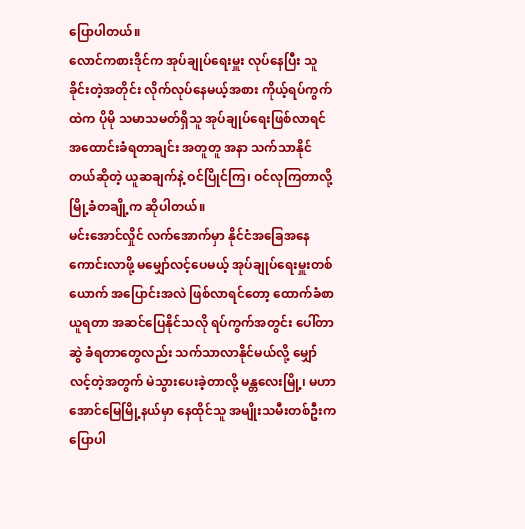ပြောပါတယ်။
လောင်ကစားဒိုင်က အုပ်ချုပ်ရေးမှူး လုပ်နေပြီး သူခိုင်းတဲ့အတိုင်း လိုက်လုပ်နေမယ့်အစား ကိုယ့်ရပ်ကွက်ထဲက ပိုမို သမာသမတ်ရှိသူ အုပ်ချုပ်ရေးဖြစ်လာရင် အထောင်းခံရတာချင်း အတူတူ အနာ သက်သာနိုင်တယ်ဆိုတဲ့ ယူဆချက်နဲ့ ဝင်ပြိုင်ကြ၊ ဝင်လုကြတာလို့ မြို့ခံတချို့က ဆိုပါတယ်။
မင်းအောင်လှိုင် လက်အောက်မှာ နိုင်ငံအခြေအနေ ကောင်းလာဖို့ မမျှော်လင့်ပေမယ့် အုပ်ချုပ်ရေးမှူးတစ်ယောက် အပြောင်းအလဲ ဖြစ်လာရင်တော့ ထောက်ခံစာယူရတာ အဆင်ပြေနိုင်သလို ရပ်ကွက်အတွင်း ပေါ်တာဆွဲ ခံရတာတွေလည်း သက်သာလာနိုင်မယ်လို့ မျှော်လင့်တဲ့အတွက် မဲသွားပေးခဲ့တာလို့ မန္တလေးမြို့၊ မဟာအောင်မြေမြို့နယ်မှာ နေထိုင်သူ အမျိုးသမီးတစ်ဦးက ပြောပါ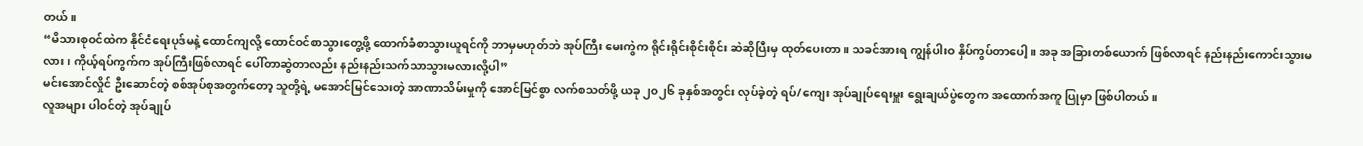တယ်။
“မိသားစုဝင်ထဲက နိုင်ငံရေးပုဒ်မနဲ့ ထောင်ကျလို့ ထောင်ဝင်စာသွားတွေ့ဖို့ ထောက်ခံစာသွားယူရင်ကို ဘာမှမဟုတ်ဘဲ အုပ်ကြီး မေးကွဲက ရိုင်းရိုင်းစိုင်းစိုင်း ဆဲဆိုပြီးမှ ထုတ်ပေးတာ။ သခင်အားရ ကျွန်ပါးဝ နှိပ်ကွပ်တာပေါ့။ အခု အခြားတစ်ယောက် ဖြစ်လာရင် နည်းနည်းကောင်းသွားမလား၊ ကိုယ့်ရပ်ကွက်က အုပ်ကြီးဖြစ်လာရင် ပေါ်တာဆွဲတာလည်း နည်းနည်းသက်သာသွားမလားလို့ပါ”
မင်းအောင်လှိုင် ဦးဆောင်တဲ့ စစ်အုပ်စုအတွက်တော့ သူတို့ရဲ့ မအောင်မြင်သေးတဲ့ အာဏာသိမ်းမှုကို အောင်မြင်စွာ လက်စသတ်ဖို့ ယခု ၂၀၂၆ ခုနှစ်အတွင်း လုပ်ခဲ့တဲ့ ရပ်/ကျေး အုပ်ချုပ်ရေးမှူး ရွေးချယ်ပွဲတွေက အထောက်အကူ ပြုမှာ ဖြစ်ပါတယ်။
လူအများ ပါဝင်တဲ့ အုပ်ချုပ်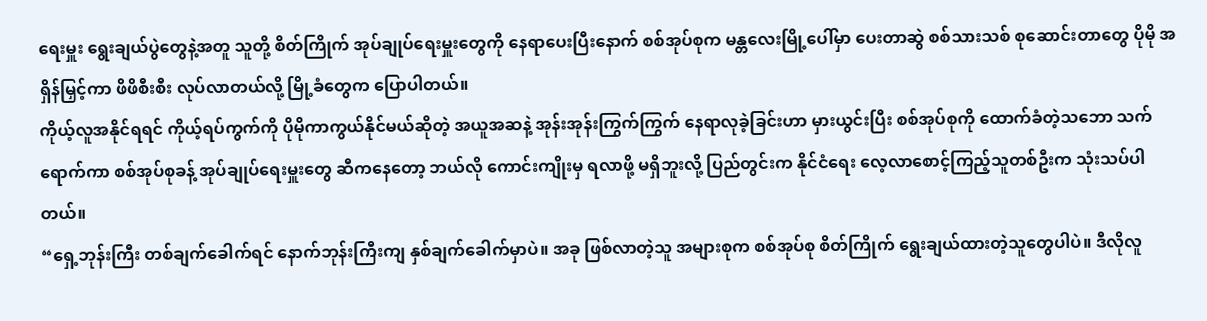ရေးမှူး ရွေးချယ်ပွဲတွေနဲ့အတူ သူတို့ စိတ်ကြိုက် အုပ်ချုပ်ရေးမှူးတွေကို နေရာပေးပြီးနောက် စစ်အုပ်စုက မန္တလေးမြို့ပေါ်မှာ ပေးတာဆွဲ စစ်သားသစ် စုဆောင်းတာတွေ ပိုမို အရှိန်မြှင့်ကာ ဖိဖိစီးစီး လုပ်လာတယ်လို့ မြို့ခံတွေက ပြောပါတယ်။
ကိုယ့်လူအနိုင်ရရင် ကိုယ့်ရပ်ကွက်ကို ပိုမိုကာကွယ်နိုင်မယ်ဆိုတဲ့ အယူအဆနဲ့ အုန်းအုန်းကြွက်ကြွက် နေရာလုခဲ့ခြင်းဟာ မှားယွင်းပြီး စစ်အုပ်စုကို ထောက်ခံတဲ့သဘော သက်ရောက်ကာ စစ်အုပ်စုခန့် အုပ်ချုပ်ရေးမှူးတွေ ဆီကနေတော့ ဘယ်လို ကောင်းကျိုးမှ ရလာဖို့ မရှိဘူးလို့ ပြည်တွင်းက နိုင်ငံရေး လေ့လာစောင့်ကြည့်သူတစ်ဦးက သုံးသပ်ပါတယ်။
“ရှေ့ဘုန်းကြီး တစ်ချက်ခေါက်ရင် နောက်ဘုန်းကြီးကျ နှစ်ချက်ခေါက်မှာပဲ။ အခု ဖြစ်လာတဲ့သူ အများစုက စစ်အုပ်စု စိတ်ကြိုက် ရွေးချယ်ထားတဲ့သူတွေပါပဲ။ ဒီလိုလူ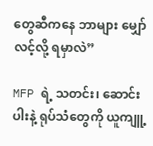တွေဆီကနေ ဘာများ မျှော်လင့်လို့ ရမှာလဲ”

MFP ရဲ့ သတင်း၊ ဆောင်းပါးနဲ့ ရုပ်သံတွေကို ယူကျူ့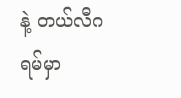နဲ့ တယ်လီဂရမ်မှာ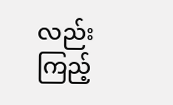လည်း ကြည့်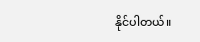နိုင်ပါတယ်။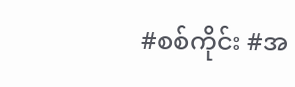#စစ်ကိုင်း #အ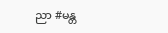ညာ #မန္တ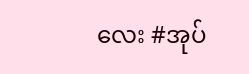လေး #အုပ်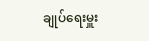ချုပ်ရေးမှူး